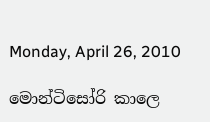Monday, April 26, 2010

මොන්ටිසෝරි කාලෙ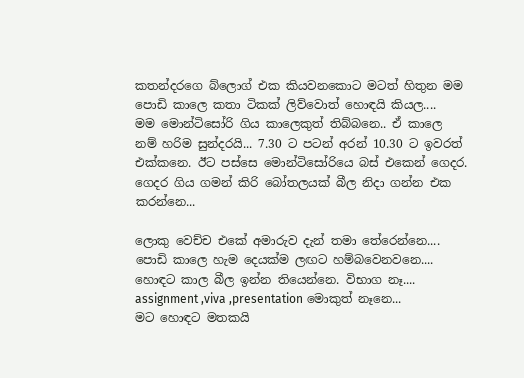කතන්දරගෙ බ්ලොග් එක කියවනකොට මටත් හිතුන මම පොඩි කාලෙ කතා ටිකක් ලිව්වොත් හොඳයි කියල....
මම මොන්ටිසෝරි ගිය කාලෙකුත් තිබ්බනෙ.. ඒ කාලෙ නම් හරිම සුන්දරයි... 7.30 ට පටන් අරන් 10.30 ට ඉවරත් එක්කනෙ. ඊට පස්සෙ මොන්ටිසෝරියෙ බස් එකෙන් ගෙදර. ගෙදර ගිය ගමන් කිරි බෝතලයක් බීල නිදා ගන්න එක කරන්නෙ...

ලොකු වෙච්ච එකේ අමාරුව දැන් තමා තේරෙන්නෙ.... පොඩි කාලෙ හැම දෙයක්ම ලඟට හම්බවෙනවනෙ....
හොඳට කාල බීල ඉන්න තියෙන්නෙ. විභාග නෑ.... assignment ,viva ,presentation මොකුත් නෑනෙ...
මට හොඳට මතකයි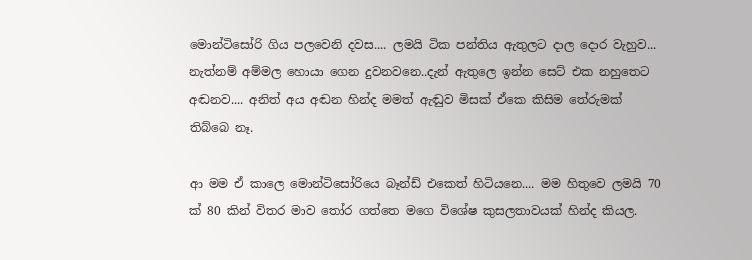මොන්ටිසෝරි ගිය පලවෙනි දවස.... ලමයි ටික පන්තිය ඇතුලට දාල දොර වැහුව... නැත්නම් අම්මල හොයා ගෙන දුවනවනෙ..දැන් ඇතුලෙ ඉන්න සෙට් එක නහුතෙට අඬනව.... අනිත් අය අඬන හින්ද මමත් ඇඬුව මිසක් ඒකෙ කිසිම තේරුමක් තිබ්බෙ නෑ.

ආ මම ඒ කාලෙ මොන්ටිසෝරියෙ බෑන්ඩ් එකෙත් හිටියනෙ.... මම හිතුවෙ ලමයි 70 ක් 80 කින් විතර මාව ‍තෝර ගත්තෙ මගෙ විශේෂ කුසලතාවයක් හින්ද කියල.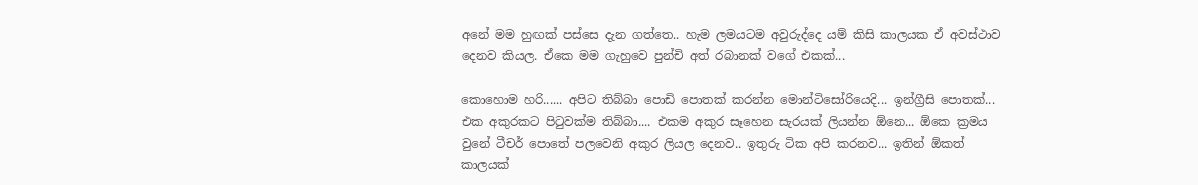අනේ මම හුඟක් පස්සෙ දැන ගත්තෙ.. හැම ලමයටම අවුරුද්දෙ යම් කිසි කාලයක ඒ අවස්ථාව දෙනව කියල. ඒකෙ මම ගැහුවෙ පුන්චි අත් රබානක් වගේ එකක්...

කොහොම හරි...... අපිට තිබ්බා පොඩි පොතක් කරන්න මොන්ටිසෝරියෙදි... ඉන්ග්‍රීසි පොතක්... එක අකුරකට පි‍ටුවක්ම තිබ්බා.... එකම අකුර සෑහෙන සැරයක් ලියන්න ඕනෙ... ඕකෙ ක්‍රමය වුනේ ටීචර් පොතේ පලවෙනි අකුර ලියල දෙනව.. ඉතුරු ටික අපි කරනව... ඉතින් ඕකත් කාලයක්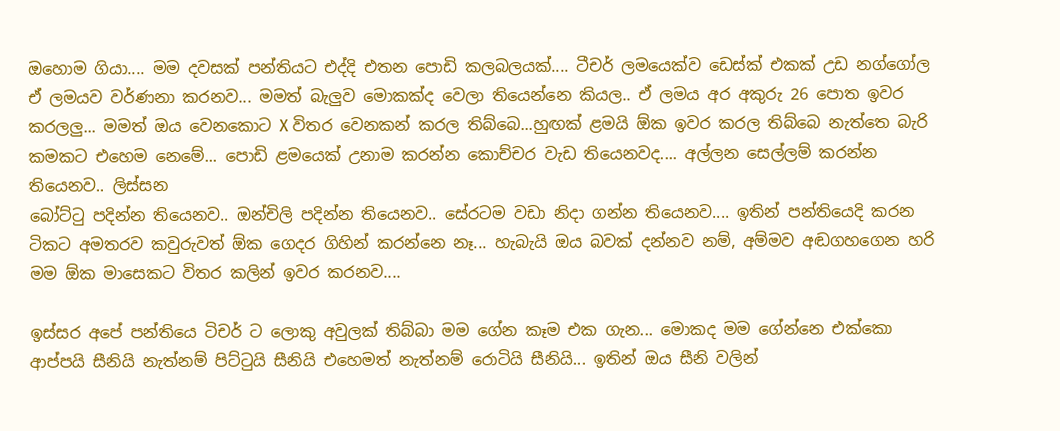ඔහොම ගියා.... මම දවසක් පන්තියට එද්දි එතන පොඩි කලබලයක්.... ටීචර් ලමයෙක්ව ඩෙස්ක් එකක් උඩ නග්ගෝල ඒ ලමයව වර්ණනා කරනව... මමත් බැලුව මොකක්ද වෙලා තියෙන්නෙ කියල.. ඒ ලමය අර අකුරු 26 පොත ඉවර කරලලු... මමත් ඔය වෙනකොට X විතර වෙනකන් කරල තිබ්බෙ...හුඟක් ළමයි ඕක ඉවර කරල තිබ්බෙ නැත්තෙ බැරි කමකට එහෙම නෙමේ... පොඩි ළමයෙක් උනාම කරන්න කොච්චර වැඩ තියෙනවද.... අල්ලන සෙල්ලම් කරන්න තියෙනව.. ලිස්සන
බෝට්‍ටු පදින්න තියෙනව.. ඔන්චිලි පදින්න තියෙනව.. සේරටම වඩා නිදා ගන්න තියෙනව.... ඉතින් පන්තියෙදි කරන ටිකට අමතරව කවුරුවත් ඕක ගෙදර ගිහින් කරන්නෙ නෑ... හැබැයි ඔය බවක් දන්නව නම්, අම්මව අඬගහගෙන හරි මම ඕක මාසෙකට විතර කලින් ඉවර කරනව....

ඉස්සර අපේ පන්තියෙ ටිචර් ට ලොකු අවුලක් තිබ්බා මම ගේන කෑම එක ගැන... මොකද මම ගේන්නෙ එක්කො ආප්පයි සීනියි නැත්නම් පිට්‍ටුයි සීනියි එහෙමත් නැත්නම් රොටියි සීනියි... ඉතින් ඔය සීනි වලින්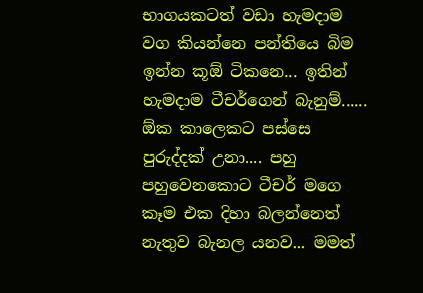භාගයකටත් වඩා හැමදාම වග කියන්නෙ පන්තියෙ බිම ඉන්න කූඕ ටිකනෙ... ඉතින් හැමදාම ටීචර්ගෙන් බැනුම්...... ඕක කාලෙකට පස්සෙ පුරුද්දක් උනා.... පහු පහුවෙනකොට ටීචර් මගෙ කෑම එක දිහා බලන්නෙත් නැතුව බැනල යනව... මමත්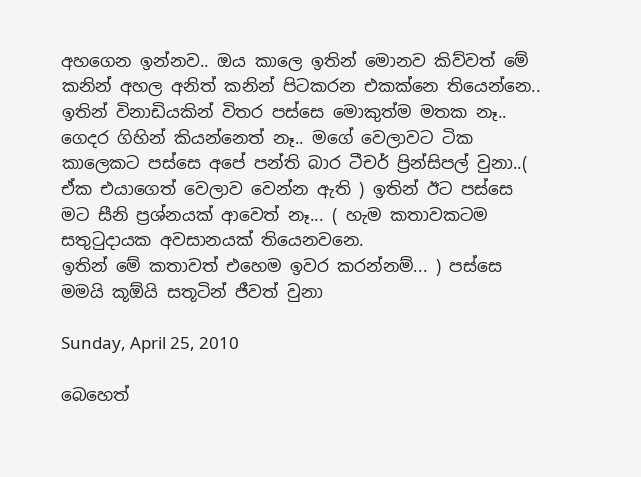අහගෙන ඉන්නව.. ඔය කාලෙ ඉතින් මොනව කිව්වත් මේ කනින් අහල අනිත් කනින් පිටකරන එකක්නෙ තියෙන්නෙ.. ඉතින් විනාඩියකින් විතර පස්සෙ මොකුත්ම මතක නෑ.. ගෙදර ගිහින් කියන්නෙත් නෑ.. මගේ වෙලාවට ටික කාලෙකට පස්සෙ අපේ පන්ති බාර ටීචර් ප්‍රින්සිපල් වුනා..( ඒක එයාගෙත් වෙලාව වෙන්න ඇති ) ඉතින් ඊට පස්සෙ මට සීනි ප්‍රශ්නයක් ආවෙත් නෑ... ( හැම කතාවකටම සතු‍ටුදායක අවසානයක් තියෙනවනෙ.
ඉතින් මේ කතාවත් එහෙම ඉවර කරන්නම්... ) පස්සෙ මමයි කූඕයි සතූටින් ජීවත් වුනා

Sunday, April 25, 2010

බෙහෙත්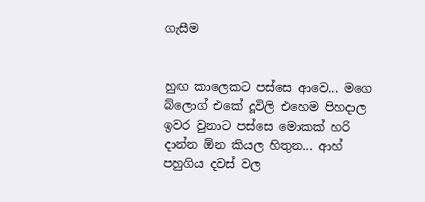ගැසීම


හුඟ කාලෙකට පස්සෙ ආවෙ... මගෙ බ්ලොග් එකේ දූවිලි එහෙම පිහදාල ඉවර වුනාට පස්සෙ මොකක් හරි දාන්න ඕන කියල හිතුන... ආහ් පහුගිය දවස් වල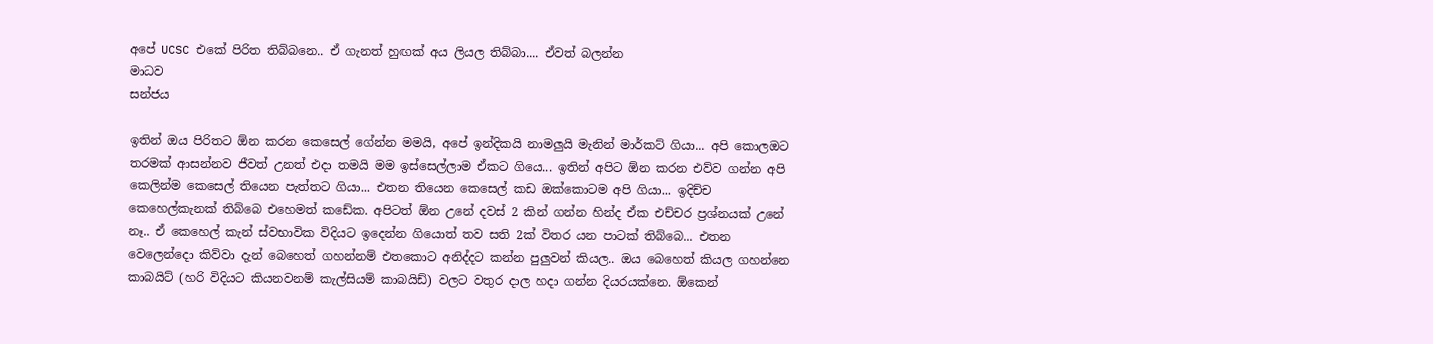අපේ UCSC එකේ පිරිත තිබ්බනෙ.. ඒ ගැනත් හුඟක් අය ලියල තිබ්බා.... ඒවත් බලන්න
මාධව
සන්ජය

ඉතින් ඔය පිරිතට ඕන කරන කෙසෙල් ගේන්න මමයි, අපේ ඉන්දිකයි නාමලුයි මැනින් මාර්කට් ගියා... අපි කොලඔට තරමක් ආසන්නව ජීවත් උනත් එදා තමයි මම ඉස්සෙල්ලාම ඒකට ගියෙ... ඉතින් අපිට ඕන කරන එව්ව ගන්න අපි කෙලින්ම කෙසෙල් තියෙන පැත්තට ගියා... එතන තියෙන කෙසෙල් කඩ ඔක්කොටම අපි ගියා... ඉදිච්ච කෙහෙල්කැනක් තිබ්බෙ එහෙමත් කඩේක. අපිටත් ඕන උනේ දවස් 2 කින් ගන්න හින්ද ඒක එච්චර ප්‍රශ්නයක් උනේ නෑ.. ඒ කෙහෙල් කැන් ස්වභාවික විදියට ඉදෙන්න ගියොත් තව සති 2ක් විතර යන පාටක් තිබ්බෙ... එතන වෙලෙන්දො කිව්වා දැන් බෙහෙත් ගහන්නම් එතකොට අනිද්දට කන්න පුලුවන් කියල.. ඔය බෙහෙත් කියල ගහන්නෙ කාබයිට් (හරි විදියට කියනවනම් කැල්සියම් කාබයිඩ්) වලට වතුර දාල හදා ගන්න දියරයක්නෙ. ඕකෙන්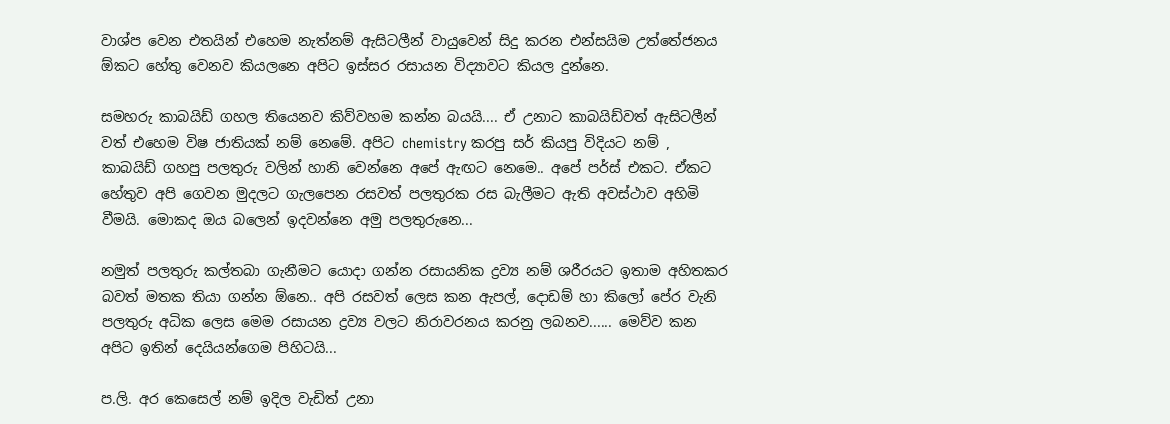වාශ්ප වෙන එතයින් එහෙම නැත්නම් ඇසිටලීන් වායුවෙන් සිදු කරන එන්සයිම උත්තේජනය ඕකට හේතු වෙනව කියලනෙ අපිට ඉස්සර රසායන විද්‍යාවට කියල දුන්නෙ.

සමහරු කාබයිඩ් ගහල තියෙනව කිව්වහම කන්න බයයි.... ඒ උනාට කාබයිඩ්වත් ඇසිටලීන් වත් එහෙම විෂ ජාතියක් නම් නෙමේ. අපිට chemistry කරපු සර් කියපු විදියට නම් , කාබයිඩ් ගහපු පලතුරු වලින් හානි වෙන්නෙ අපේ ඇඟට නෙමෙ.. අපේ පර්ස් එකට. ඒකට හේතුව අපි ගෙවන මුදලට ගැලපෙන රසවත් පලතුරක රස බැලීමට ඇති අවස්ථාව අහිමි වීමයි. මොකද ඔය බලෙන් ඉදවන්නෙ අමු පලතුරුනෙ...

නමුත් පලතුරු කල්තබා ගැනීමට යොදා ගන්න රසායනික ද්‍රව්‍ය නම් ශරීරයට ඉතාම අහිතකර බවත් මතක තියා ගන්න ඕනෙ.. අපි රසවත් ලෙස කන ඇපල්, දොඩම් හා කිලෝ පේර වැනි පලතුරු අධික ලෙස මෙම රසායන ද්‍රව්‍ය වලට නිරාවරනය කරනු ලබනව...... මෙව්ව කන අපිට ඉතින් දෙයියන්ගෙම පිහිටයි...

ප.ලි. අර කෙසෙල් නම් ඉදිල වැඩිත් උනා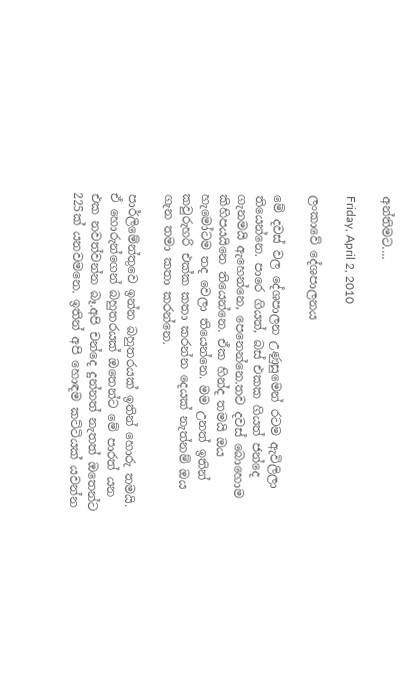අන්තිමට....

Friday, April 2, 2010

ලංකාවේ දේශපාලනය

මේ දවස් වල දේශපාලන උණුසුමෙන් රටම ඇවිලිලා තියෙන්නෙ. පාරෙ ගියත්, බස් එකක ගියත් ජන්දෙ ගැනමයි ඇහෙන්නෙ, පෙනෙන්නෙ.තව දවස් බොහොම කිහිපයයිනෙ තියෙන්නෙ. ඒක හින්ද තමයි ඔය හැමෝටම තද වෙලා තියෙන්නෙ. මම උනත් ඉතින් කවුරුහරි එක්ක කතා කරන්න දෙයක් නැත්නම් ඔය ගැන තමා කතා කරන්නෙ.

පාර්ලිමේන්තුවෙ ඉන්න බහුතරයක් ඉතින් හොරු තමයි. ඒ හොරුන්ගෙන් බහුතරයක් ඔතෙන්ට මේ පාරත් යන එක නවත්වන්න බෑ.අපි චන්දෙ දුන්නත් නැතත් ඔතෙන්ට 225ක් යනවමනෙ. ඉතින් අපි හොඳම කට්ටියක් යවන්න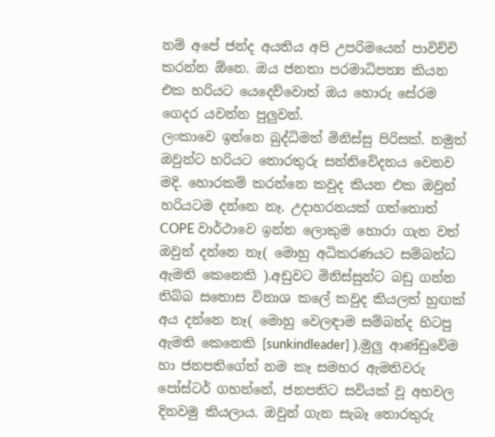නම් අපේ ජන්ද අයතිය අපි උපරිමයෙන් පාවිච්චි කරන්න ඕනෙ. ඔය ජනතා පරමාධිපත්‍ය කියන එක හරියට යෙදෙව්වොත් ඔය හොරු සේරම ගෙදර යවන්න පුලුවන්.
ලංකාවෙ ඉන්නෙ බුද්ධිමත් මිනිස්සු පිරිසක්. නමුත් ඔවුන්ට හරියට තොරතුරු සන්නිවේදනය වෙනව මදි. හොරකම් කරන්නෙ කවුද කියන එක ඔවුන් හරියටම දන්නෙ නෑ. උදාහරනයක් ගත්තොත් COPE වාර්ථාවෙ ඉන්න ලොකුම හොරා ගැන වත් ඔවුන් දන්නෙ නෑ( මොහු අධිකරණයට සම්බන්ධ ඇමති කෙනෙකි ).අඩුවට මිනිස්සුන්ට බඩු ගන්න තිබ්බ සතොස විනාශ කලේ කවුද කියලත් හුඟක් අය දන්නෙ නෑ( මොහු වෙලඳාම සම්බන්ද හිටපු ඇමති කෙනෙකි [sunkindleader] ).මුලු ආණ්ඩුවේම හා ජනපතිගේත් නම කෑ සමහර ඇමතිවරු පෝස්ටර් ගහන්නේ, ජනපතිට සවියක් වූ අහවල දිනවමු කියලාය. ඔවුන් ගැන සැබෑ තොරතුරු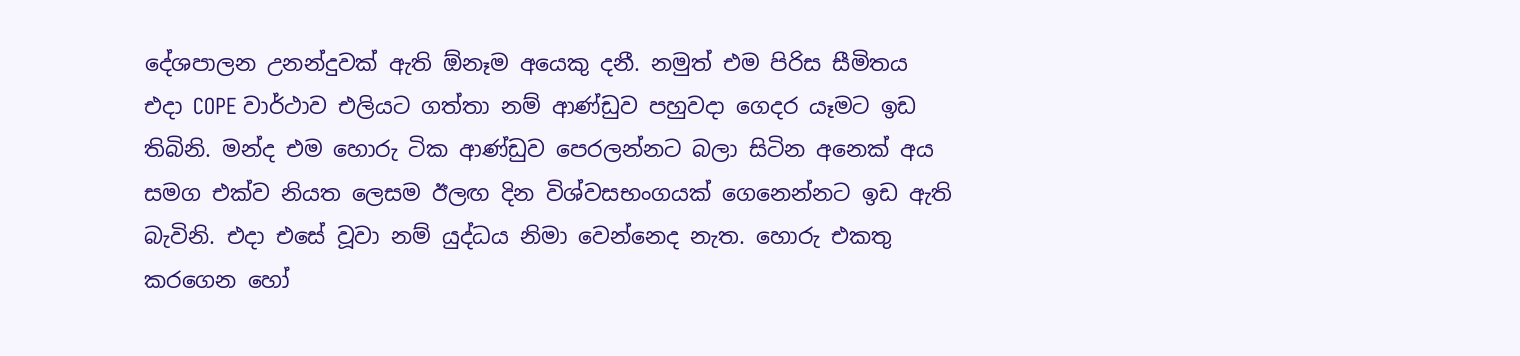දේශපාලන උනන්දුවක් ඇති ඕනෑම අයෙකු දනී. නමුත් එම පිරිස සීමිතය
එදා COPE වාර්ථාව එලියට ගත්තා නම් ආණ්ඩුව පහුවදා ගෙදර යෑමට ඉඩ තිබිනි. මන්ද එම හොරු ටික ආණ්ඩුව පෙරලන්නට බලා සිටින අනෙක් අය සමග එක්ව නියත ලෙසම ඊලඟ දින විශ්වසභංගයක් ගෙනෙන්නට ඉඩ ඇති බැවිනි. එදා එසේ වූවා නම් යුද්ධය නිමා වෙන්නෙද නැත. හොරු එකතු කරගෙන හෝ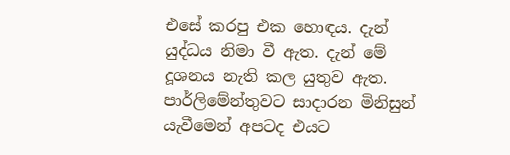එසේ කරපු එක හොඳය. දැන් යුද්ධය නිමා වී ඇත. දැන් මේ දූශනය නැති කල යුතුව ඇත. පාර්ලිමේන්තුවට සාදාරන මිනිසුන් යැවීමෙන් අපටද එයට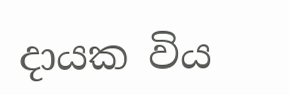දායක විය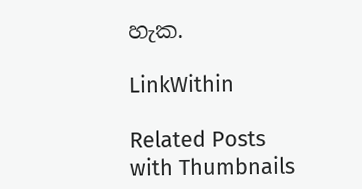හැක.

LinkWithin

Related Posts with Thumbnails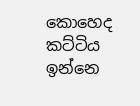කොහෙද කට්ටිය ඉන්නෙ